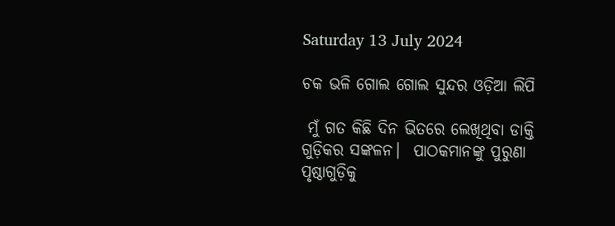Saturday 13 July 2024

ଚକ ଭଳି ଗୋଲ ଗୋଲ ସୁନ୍ଦର ଓଡ଼ିଆ ଲିପି

 ମୁଁ ଗତ କିଛି ଦିନ ଭିତରେ ଲେଖିଥିବା ଡାକ୍ତି ଗୁଡ଼ିକର ସଙ୍କଳନ।  ପାଠକମାନଙ୍କୁ ପୁରୁଣା ପୃଷ୍ଠାଗୁଡ଼ିକୁ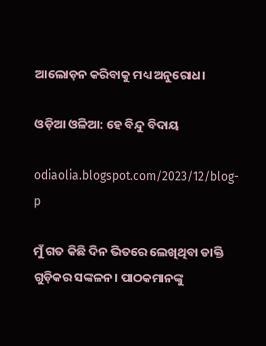ଆଲୋଡ଼ନ କରିବାକୁ ମଧ୍ୟ ଅନୁରୋଧ।

ଓଡ଼ିଆ ଓଳିଆ: ହେ ବିନ୍ଦୁ ବିଦାୟ

odiaolia.blogspot.com/2023/12/blog-p

ମୁଁ ଗତ କିଛି ଦିନ ଭିତରେ ଲେଖିଥିବା ଡାକ୍ତି ଗୁଡ଼ିକର ସଙ୍କଳନ। ପାଠକମାନଙ୍କୁ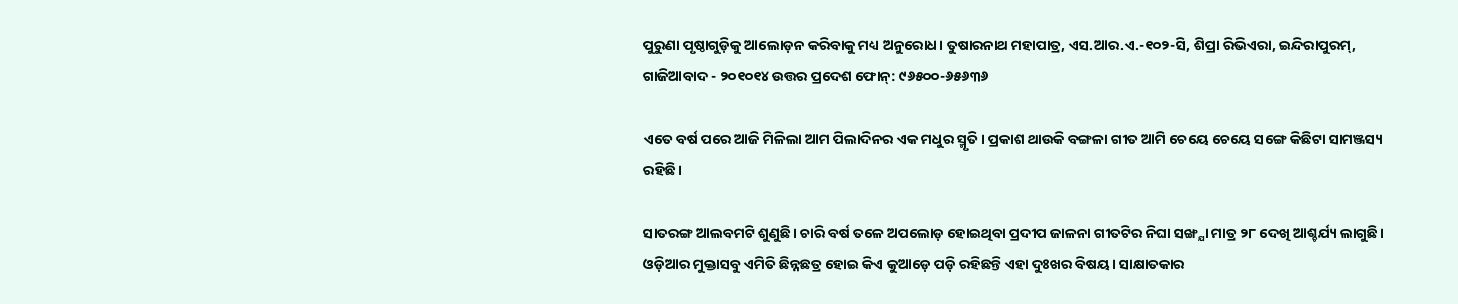ପୁରୁଣା ପୃଷ୍ଠାଗୁଡ଼ିକୁ ଆଲୋଡ଼ନ କରିବାକୁ ମଧ୍ୟ ଅନୁରୋଧ। ତୁଷାରନାଥ ମହାପାତ୍ର, ଏସ.ଆର.ଏ.-୧୦୨-ସି, ଶିପ୍ରା ରିଭିଏରା, ଇନ୍ଦିରାପୁରମ୍, ଗାଜିଆବାଦ - ୨୦୧୦୧୪ ଉତ୍ତର ପ୍ରଦେଶ ଫୋନ୍: ୯୬୫୦୦-୬୫୬୩୬

ଏତେ ବର୍ଷ ପରେ ଆଜି ମିଳିଲା ଆମ ପିଲାଦିନର ଏକ ମଧୁର ସ୍ମୃତି। ପ୍ରକାଶ ଥାଉକି ବଙ୍ଗଳା ଗୀତ ଆମି ଚେୟେ ଚେୟେ ସଙ୍ଗେ କିଛିଟା ସାମଞ୍ଜସ୍ୟ ରହିଛି।

ସାତରଙ୍ଗ ଆଲବମଟି ଶୁଣୁଛି। ଚାରି ବର୍ଷ ତଳେ ଅପଲୋଡ଼ ହୋଇଥିବା ପ୍ରଦୀପ ଜାଳନା ଗୀତଟିର ନିଘା ସଙ୍ଖ୍ଯା ମାତ୍ର ୨୮ ଦେଖି ଆଶ୍ଚର୍ଯ୍ୟ ଲାଗୁଛି। ଓଡ଼ିଆର ମୁକ୍ତାସବୁ ଏମିତି ଛିନ୍ନଛତ୍ର ହୋଇ କିଏ କୁଆଡ଼େ ପଡ଼ି ରହିଛନ୍ତି ଏହା ଦୁଃଖର ବିଷୟ। ସାକ୍ଷାତକାର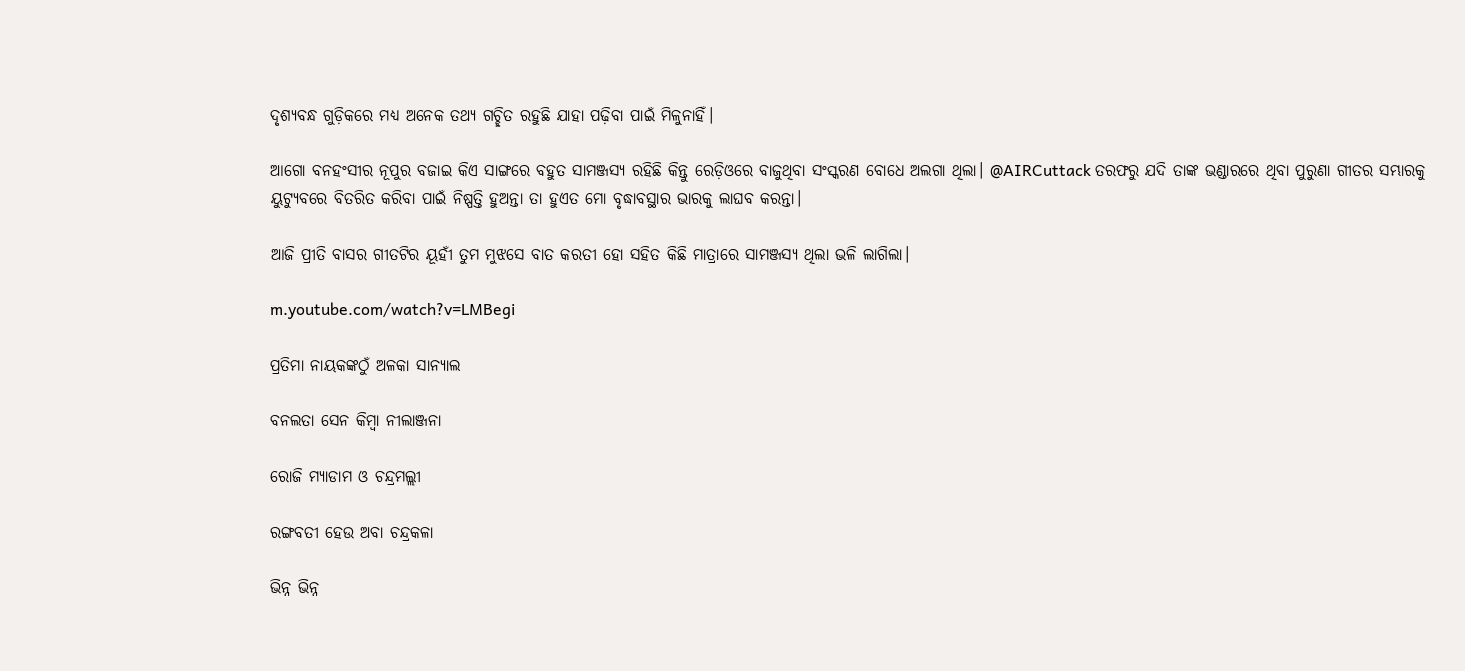ଦୃଶ୍ୟବନ୍ଧ ଗୁଡ଼ିକରେ ମଧ୍ୟ ଅନେକ ତଥ୍ୟ ଗଚ୍ଛିତ ରହୁଛି ଯାହା ପଢ଼ିବା ପାଇଁ ମିଳୁନାହିଁ।

ଆଗୋ ବନହଂସୀର ନୂପୁର ବଜାଇ କିଏ ସାଙ୍ଗରେ ବହୁତ ସାମଞ୍ଜସ୍ଯ ରହିଛି କିନ୍ତୁ ରେଡ଼ିଓରେ ବାଜୁଥିବା ସଂସ୍କରଣ ବୋଧେ ଅଲଗା ଥିଲା। @AIRCuttack ତରଫରୁ ଯଦି ତାଙ୍କ ଭଣ୍ଡାରରେ ଥିବା ପୁରୁଣା ଗୀତର ସମ୍ଭାରକୁ ୟୁଟ୍ୟୁବରେ ବିତରିତ କରିବା ପାଇଁ ନିଷ୍ପତ୍ତି ହୁଅନ୍ତା ତା ହୁଏତ ମୋ ବୃଦ୍ଧାବସ୍ଥାର ଭାରକୁ ଲାଘବ କରନ୍ତା।

ଆଜି ପ୍ରୀତି ବାସର ଗୀତଟିର ୟୂହୀଁ ତୁମ ମୁଝସେ ବାତ କରତୀ ହୋ ସହିତ କିଛି ମାତ୍ରାରେ ସାମଞ୍ଜସ୍ୟ ଥିଲା ଭଳି ଲାଗିଲା।

m.youtube.com/watch?v=LMBegi

ପ୍ରତିମା ନାୟକଙ୍କଠୁଁ ଅଳକା ସାନ୍ୟାଲ

ବନଲତା ସେନ କିମ୍ବା ନୀଲାଞ୍ଜନା

ରୋଜି ମ୍ଯାଡାମ ଓ ଚନ୍ଦ୍ରମଲ୍ଲୀ

ରଙ୍ଗବତୀ ହେଉ ଅବା ଚନ୍ଦ୍ରକଳା

ଭିନ୍ନ ଭିନ୍ନ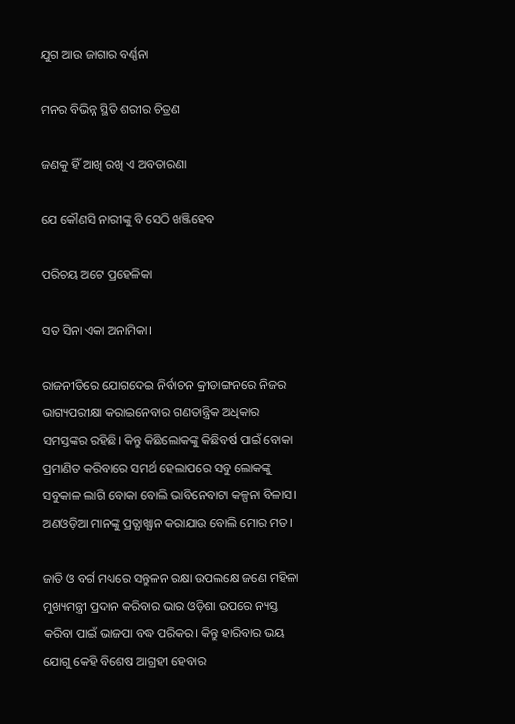ଯୁଗ ଆଉ ଜାଗାର ବର୍ଣ୍ଣନା

ମନର ବିଭିନ୍ନ ସ୍ଥିତି ଶରୀର ଚିତ୍ରଣ

ଜଣକୁ ହିଁ ଆଖି ରଖି ଏ ଅବତାରଣା

ଯେ କୌଣସି ନାରୀଙ୍କୁ ବି ସେଠି ଖଞ୍ଜିହେବ

ପରିଚୟ ଅଟେ ପ୍ରହେଳିକା

ସତ ସିନା ଏକା ଅନାମିକା।

ରାଜନୀତିରେ ଯୋଗଦେଇ ନିର୍ବାଚନ କ୍ରୀଡାଙ୍ଗନରେ ନିଜର ଭାଗ୍ୟପରୀକ୍ଷା କରାଇନେବାର ଗଣତାନ୍ତ୍ରିକ ଅଧିକାର ସମସ୍ତଙ୍କର ରହିଛି। କିନ୍ତୁ କିଛିଲୋକଙ୍କୁ କିଛିବର୍ଷ ପାଇଁ ବୋକା ପ୍ରମାଣିତ କରିବାରେ ସମର୍ଥ ହେଲାପରେ ସବୁ ଲୋକଙ୍କୁ ସବୁକାଳ ଲାଗି ବୋକା ବୋଲି ଭାବିନେବାଟା କଳ୍ପନା ବିଳାସ। ଅଣଓଡ଼ିଆ ମାନଙ୍କୁ ପ୍ରତ୍ଯାଖ୍ଯାନ କରାଯାଉ ବୋଲି ମୋର ମତ।

ଜାତି ଓ ବର୍ଗ ମଧ୍ୟରେ ସନ୍ତୁଳନ ରକ୍ଷା ଉପଲକ୍ଷେ ଜଣେ ମହିଳା ମୁଖ୍ୟମନ୍ତ୍ରୀ ପ୍ରଦାନ କରିବାର ଭାର ଓଡ଼ିଶା ଉପରେ ନ୍ୟସ୍ତ କରିବା ପାଇଁ ଭାଜପା ବଦ୍ଧ ପରିକର। କିନ୍ତୁ ହାରିବାର ଭୟ ଯୋଗୁ କେହି ବିଶେଷ ଆଗ୍ରହୀ ହେବାର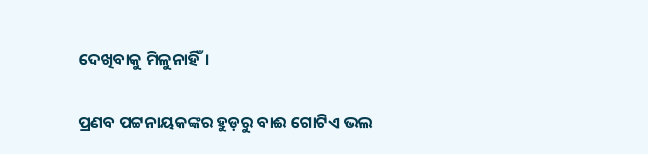ଦେଖିବାକୁ ମିଳୁନାହିଁ।

ପ୍ରଣବ ପଟ୍ଟନାୟକଙ୍କର ହୁଡ଼ରୁ ବାଈ ଗୋଟିଏ ଭଲ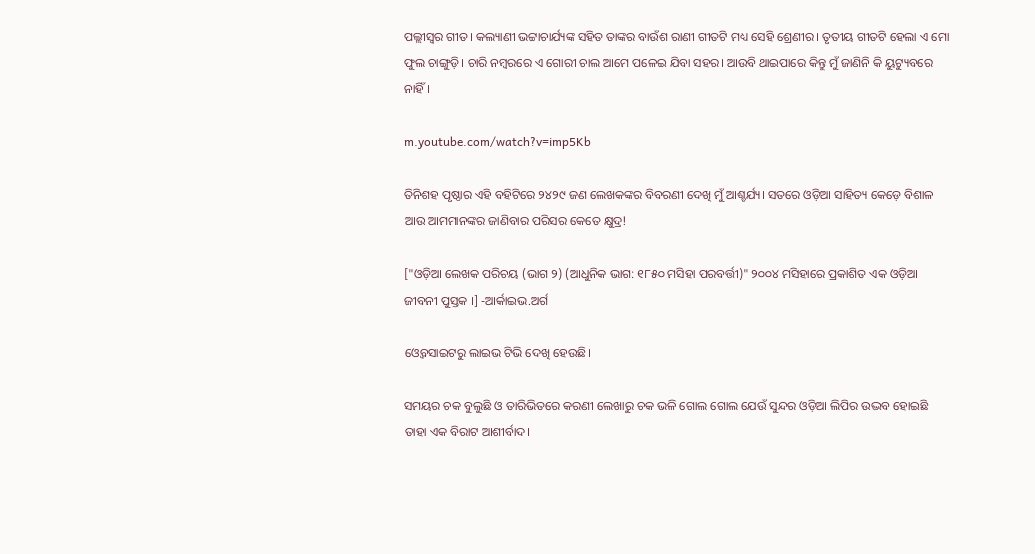ପଲ୍ଲୀସ୍ଵର ଗୀତ। କଲ୍ୟାଣୀ ଭଟ୍ଟାଚାର୍ଯ୍ୟଙ୍କ ସହିତ ତାଙ୍କର ବାଉଁଶ ରାଣୀ ଗୀତଟି ମଧ୍ୟ ସେହି ଶ୍ରେଣୀର। ତୃତୀୟ ଗୀତଟି ହେଲା ଏ ମୋ ଫୁଲ ଚାଙ୍ଗୁଡ଼ି। ଚାରି ନମ୍ବରରେ ଏ ଗୋରୀ ଚାଲ ଆମେ ପଳେଇ ଯିବା ସହର। ଆଉବି ଥାଇପାରେ କିନ୍ତୁ ମୁଁ ଜାଣିନି କି ୟୁଟ୍ୟୁବରେ ନାହିଁ।

m.youtube.com/watch?v=imp5Kb

ତିନିଶହ ପୃଷ୍ଠାର ଏହି ବହିଟିରେ ୨୪୨୯ ଜଣ ଲେଖକଙ୍କର ବିବରଣୀ ଦେଖି ମୁଁ ଆଶ୍ଚର୍ଯ୍ୟ। ସତରେ ଓଡ଼ିଆ ସାହିତ୍ୟ କେଡ଼େ ବିଶାଳ ଆଉ ଆମମାନଙ୍କର ଜାଣିବାର ପରିସର କେତେ କ୍ଷୁଦ୍ର!

["ଓଡ଼ିଆ ଲେଖକ ପରିଚୟ (ଭାଗ ୨) (ଆଧୁନିକ ଭାଗ: ୧୮୫୦ ମସିହା ପରବର୍ତ୍ତୀ)" ୨୦୦୪ ମସିହାରେ ପ୍ରକାଶିତ ଏକ ଓଡ଼ିଆ ଜୀବନୀ ପୁସ୍ତକ ।] -ଆର୍କାଇଭ.ଅର୍ଗ

ଓ୍ବେବସାଇଟରୁ ଲାଇଭ ଟିଭି ଦେଖି ହେଉଛି।

ସମୟର ଚକ ବୁଲୁଛି ଓ ତାରିଭିତରେ କରଣୀ ଲେଖାରୁ ଚକ ଭଳି ଗୋଲ ଗୋଲ ଯେଉଁ ସୁନ୍ଦର ଓଡ଼ିଆ ଲିପିର ଉଦ୍ଭବ ହୋଇଛି ତାହା ଏକ ବିରାଟ ଆଶୀର୍ବାଦ।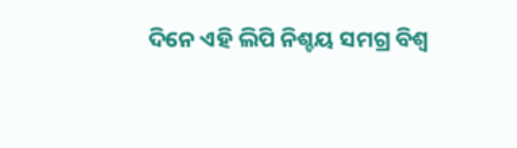ଦିନେ ଏହି ଲିପି ନିଶ୍ଚୟ ସମଗ୍ର ବିଶ୍ବ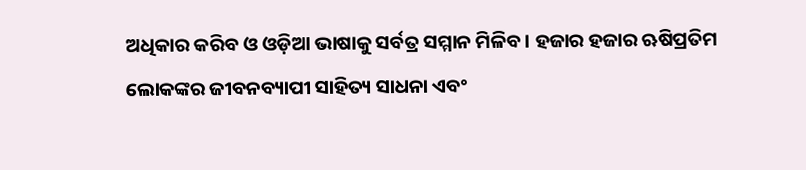ଅଧିକାର କରିବ ଓ ଓଡ଼ିଆ ଭାଷାକୁ ସର୍ବତ୍ର ସମ୍ମାନ ମିଳିବ। ହଜାର ହଜାର ଋଷିପ୍ରତିମ ଲୋକଙ୍କର ଜୀବନବ୍ୟାପୀ ସାହିତ୍ୟ ସାଧନା ଏବଂ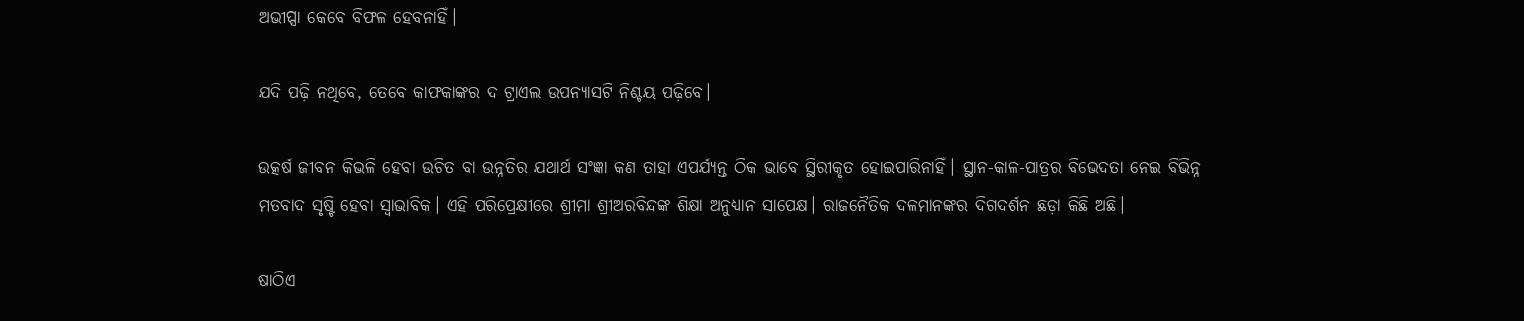ଅଭୀପ୍ସା କେବେ ବିଫଳ ହେବନାହିଁ।

ଯଦି ପଢ଼ି ନଥିବେ, ତେବେ କାଫକାଙ୍କର ଦ ଟ୍ରାଏଲ ଉପନ୍ୟାସଟି ନିଶ୍ଚୟ ପଢ଼ିବେ।

ଉତ୍କର୍ଷ ଜୀବନ କିଭଳି ହେବା ଉଚିତ ବା ଉନ୍ନତିର ଯଥାର୍ଥ ସଂଜ୍ଞା କଣ ତାହା ଏପର୍ଯ୍ୟନ୍ତ ଠିକ ଭାବେ ସ୍ଥିରୀକୃତ ହୋଇପାରିନାହିଁ। ସ୍ଥାନ-କାଳ-ପାତ୍ରର ବିଭେଦତା ନେଇ ବିଭିନ୍ନ ମତବାଦ ସୃଷ୍ଟି ହେବା ସ୍ୱାଭାବିକ। ଏହି ପରିପ୍ରେକ୍ଷୀରେ ଶ୍ରୀମା ଶ୍ରୀଅରବିନ୍ଦଙ୍କ ଶିକ୍ଷା ଅନୁଧ୍ୟାନ ସାପେକ୍ଷ। ରାଜନୈତିକ ଦଳମାନଙ୍କର ଦିଗଦର୍ଶନ ଛଡ଼ା କିଛି ଅଛି।

ଷାଠିଏ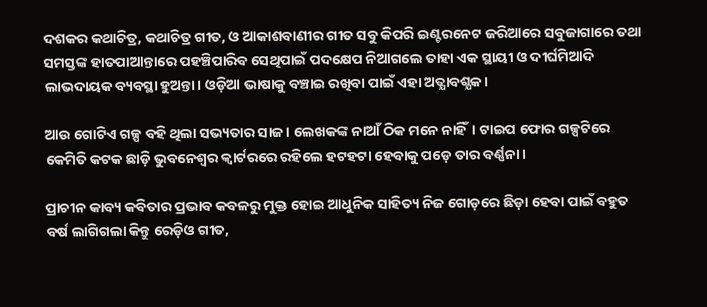ଦଶକର କଥାଚିତ୍ର, କଥାଚିତ୍ର ଗୀତ, ଓ ଆକାଶବାଣୀର ଗୀତ ସବୁ କିପରି ଇଣ୍ଟରନେଟ ଜରିଆରେ ସବୁଜାଗାରେ ତଥା ସମସ୍ତଙ୍କ ହାତପାଆନ୍ତାରେ ପହଞ୍ଚିପାରିବ ସେଥିପାଇଁ ପଦକ୍ଷେପ ନିଆଗଲେ ତାହା ଏକ ସ୍ଥାୟୀ ଓ ଦୀର୍ଘମିଆଦି ଲାଭଦାୟକ ବ୍ୟବସ୍ଥା ହୁଅନ୍ତା। ଓଡ଼ିଆ ଭାଷାକୁ ବଞ୍ଚାଇ ରଖିବା ପାଇଁ ଏହା ଅତ୍ଯାବଶ୍ଯକ।

ଆଉ ଗୋଟିଏ ଗଳ୍ପ ବହି ଥିଲା ସଭ୍ୟତାର ସାଜ। ଲେଖକଙ୍କ ନାଆଁ ଠିକ ମନେ ନାହିଁ। ଟାଇପ ଫୋର ଗଳ୍ପଟିରେ କେମିତି କଟକ ଛାଡ଼ି ଭୁବନେଶ୍ବର କ୍ବାର୍ଟରରେ ରହିଲେ ହଟହଟା ହେବାକୁ ପଡ଼େ ତାର ବର୍ଣ୍ଣନା।

ପ୍ରାଚୀନ କାବ୍ୟ କବିତାର ପ୍ରଭାବ କବଳରୁ ମୁକ୍ତ ହୋଇ ଆଧୁନିକ ସାହିତ୍ୟ ନିଜ ଗୋଡ଼ରେ ଛିଡ଼ା ହେବା ପାଇଁ ବହୁତ ବର୍ଷ ଲାଗିଗଲା କିନ୍ତୁ ରେଡ଼ିଓ ଗୀତ,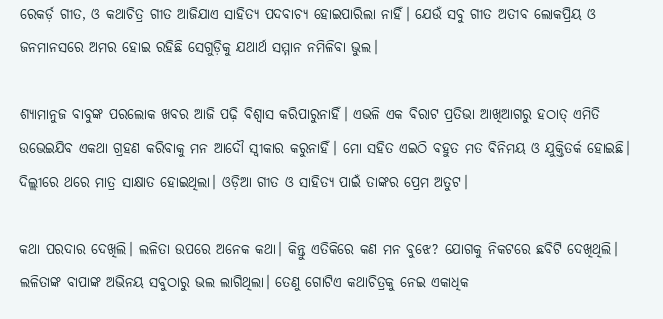ରେକର୍ଡ଼ ଗୀତ, ଓ କଥାଚିତ୍ର ଗୀତ ଆଜିଯାଏ ସାହିତ୍ୟ ପଦବାଚ୍ୟ ହୋଇପାରିଲା ନାହିଁ। ଯେଉଁ ସବୁ ଗୀତ ଅତୀବ ଲୋକପ୍ରିୟ ଓ ଜନମାନସରେ ଅମର ହୋଇ ରହିଛି ସେଗୁଡ଼ିକୁ ଯଥାର୍ଥ ସମ୍ମାନ ନମିଳିବା ଭୁଲ।

ଶ୍ଯାମାନୁଜ ବାବୁଙ୍କ ପରଲୋକ ଖବର ଆଜି ପଢ଼ି ବିଶ୍ବାସ କରିପାରୁନାହିଁ। ଏଭଳି ଏକ ବିରାଟ ପ୍ରତିଭା ଆଖିଆଗରୁ ହଠାତ୍ ଏମିତି ଉଭେଇଯିବ ଏକଥା ଗ୍ରହଣ କରିବାକୁ ମନ ଆଦୌ ସ୍ବୀକାର କରୁନାହିଁ। ମୋ ସହିତ ଏଇଠି ବହୁତ ମତ ବିନିମୟ ଓ ଯୁକ୍ତିତର୍କ ହୋଇଛି। ଦିଲ୍ଲୀରେ ଥରେ ମାତ୍ର ସାକ୍ଷାତ ହୋଇଥିଲା। ଓଡ଼ିଆ ଗୀତ ଓ ସାହିତ୍ୟ ପାଇଁ ତାଙ୍କର ପ୍ରେମ ଅତୁଟ।

କଥା ପରଦାର ଦେଖିଲି। ଲଳିତା ଉପରେ ଅନେକ କଥା। କିନ୍ତୁ ଏତିକିରେ କଣ ମନ ବୁଝେ? ଯୋଗକୁ ନିକଟରେ ଛବିଟି ଦେଖିଥିଲି। ଲଳିତାଙ୍କ ବାପାଙ୍କ ଅଭିନୟ ସବୁଠାରୁ ଭଲ ଲାଗିଥିଲା। ତେଣୁ ଗୋଟିଏ କଥାଚିତ୍ରକୁ ନେଇ ଏକାଧିକ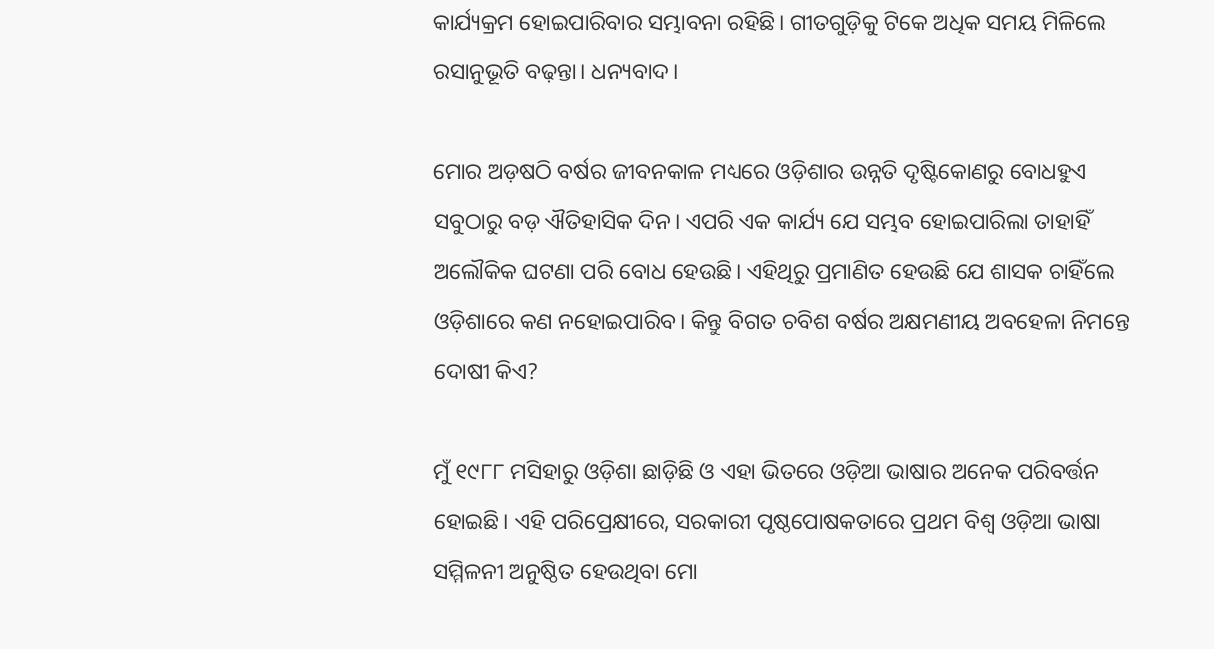କାର୍ଯ୍ୟକ୍ରମ ହୋଇପାରିବାର ସମ୍ଭାବନା ରହିଛି। ଗୀତଗୁଡ଼ିକୁ ଟିକେ ଅଧିକ ସମୟ ମିଳିଲେ ରସାନୁଭୂତି ବଢ଼ନ୍ତା। ଧନ୍ୟବାଦ।

ମୋର ଅଡ଼ଷଠି ବର୍ଷର ଜୀବନକାଳ ମଧ୍ୟରେ ଓଡ଼ିଶାର ଉନ୍ନତି ଦୃଷ୍ଟିକୋଣରୁ ବୋଧହୁଏ ସବୁଠାରୁ ବଡ଼ ଐତିହାସିକ ଦିନ। ଏପରି ଏକ କାର୍ଯ୍ୟ ଯେ ସମ୍ଭବ ହୋଇପାରିଲା ତାହାହିଁ ଅଲୌକିକ ଘଟଣା ପରି ବୋଧ ହେଉଛି। ଏହିଥିରୁ ପ୍ରମାଣିତ ହେଉଛି ଯେ ଶାସକ ଚାହିଁଲେ ଓଡ଼ିଶାରେ କଣ ନହୋଇପାରିବ। କିନ୍ତୁ ବିଗତ ଚବିଶ ବର୍ଷର ଅକ୍ଷମଣୀୟ ଅବହେଳା ନିମନ୍ତେ ଦୋଷୀ କିଏ?

ମୁଁ ୧୯୮୮ ମସିହାରୁ ଓଡ଼ିଶା ଛାଡ଼ିଛି ଓ ଏହା ଭିତରେ ଓଡ଼ିଆ ଭାଷାର ଅନେକ ପରିବର୍ତ୍ତନ ହୋଇଛି। ଏହି ପରିପ୍ରେକ୍ଷୀରେ, ସରକାରୀ ପୃଷ୍ଠପୋଷକତାରେ ପ୍ରଥମ ବିଶ୍ୱ ଓଡ଼ିଆ ଭାଷା ସମ୍ମିଳନୀ ଅନୁଷ୍ଠିତ ହେଉଥିବା ମୋ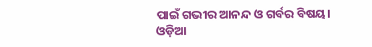ପାଇଁ ଗଭୀର ଆନନ୍ଦ ଓ ଗର୍ବର ବିଷୟ। ଓଡ଼ିଆ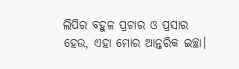ଲିପିର ବହୁଳ ପ୍ରଚାର ଓ ପ୍ରସାର ହେଉ, ଏହା ମୋର ଆନ୍ତରିକ ଇଚ୍ଛା।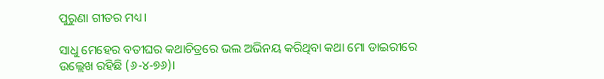ପୁରୁଣା ଗୀତର ମଧ୍ୟ।

ସାଧୁ ମେହେର ବତୀଘର କଥାଚିତ୍ରରେ ଭଲ ଅଭିନୟ କରିଥିବା କଥା ମୋ ଡାଇରୀରେ ଉଲ୍ଲେଖ ରହିଛି (୬-୪-୭୬)।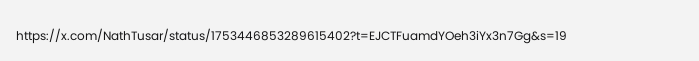https://x.com/NathTusar/status/1753446853289615402?t=EJCTFuamdYOeh3iYx3n7Gg&s=19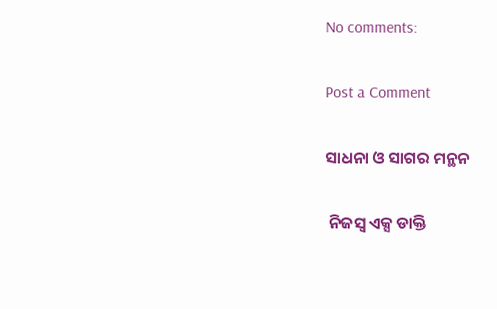No comments:

Post a Comment

ସାଧନା ଓ ସାଗର ମନ୍ଥନ

 ନିଜସ୍ବ ଏକ୍ସ ଡାକ୍ତି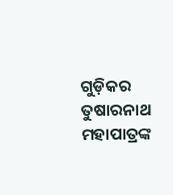ଗୁଡ଼ିକର ତୁଷାରନାଥ ମହାପାତ୍ରଙ୍କ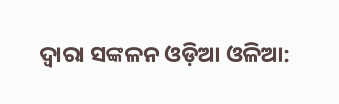ଦ୍ୱାରା ସଙ୍କଳନ ଓଡ଼ିଆ ଓଳିଆ: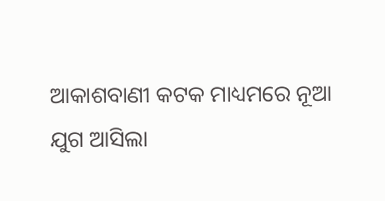ଆକାଶବାଣୀ କଟକ ମାଧ୍ୟମରେ ନୂଆ ଯୁଗ ଆସିଲା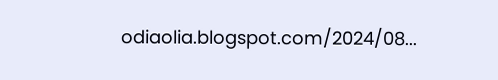odiaolia.blogspot.com/2024/08...